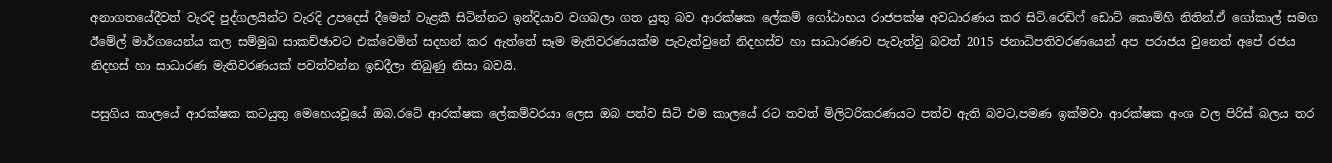අනාගතයේදීවත් වැරදි පුද්ගලයින්ට වැරදි උපදෙස් දීමෙන් වැළකී සිටින්නට ඉන්දියාව වගබලා ගත යුතු බව ආරක්ෂක ලේකම් ගෝඨාභය රාජපක්ෂ අවධාරණය කර සිටි.රෙඩිෆ් ඩොට් කොම්හි නිතින්.ඒ ගෝකාල් සමග ඊමේල් මාර්ගයෙන්ය කල සම්මුඛ සාකච්ඡාවට එක්වෙමින් සදහන් කර ඇත්තේ සෑම මැතිවරණයක්ම පැවැත්වුනේ නිදහස්ව හා සාධාරණව පැවැත්වු බවත් 2015 ජනාධිපතිවරණයෙන් අප පරාජය වුනෙත් අපේ රජය නිදහස් හා සාධාරණ මැතිවරණයක් පවත්වන්න ඉඩදීලා තිබුණු නිසා බවයි.

පසුගිය කාලයේ ආරක්ෂක කටයුතු මෙහෙයවූයේ ඔබ.රටේ ආරක්ෂක ලේකම්වරයා ලෙස ඔබ පත්ව සිටි එම කාලයේ රට තවත් මිලිටරිකරණයට පත්ව ඇති බවට,පමණ ඉක්මවා ආරක්ෂක අංශ වල පිරිස් බලය තර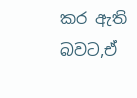කර ඇති බවට,ඒ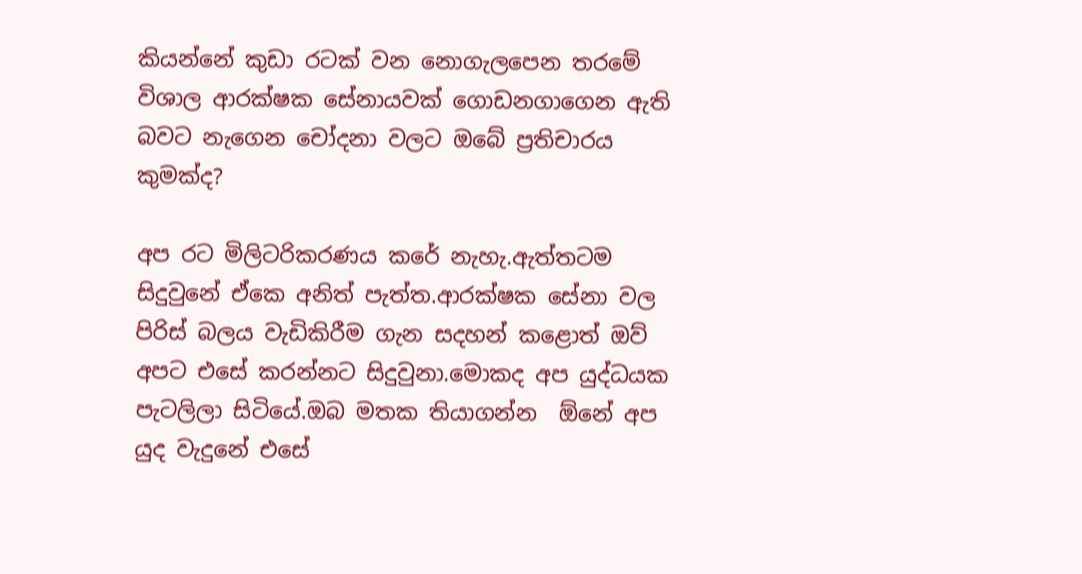කියන්නේ කුඩා රටක් වන නොගැලපෙන තරමේ විශාල ආරක්ෂක සේනායවක් ගොඩනගාගෙන ඇති බවට නැගෙන චෝදනා වලට ඔබේ ප්‍රතිචාරය කුමක්ද?

අප රට මිලිටරිකරණය කරේ නැහැ.ඇත්තටම සිදුවුනේ ඒකෙ අනිත් පැත්ත.ආරක්ෂක සේනා වල පිරිස් බලය වැඩිකිරීම ගැන සදහන් කළොත් ඔව් අපට එසේ කරන්නට සිදුවුනා.මොකද අප යුද්ධයක පැටලිලා සිටියේ.ඔබ මතක තියාගන්න  ඕනේ අප යුද වැදුනේ එසේ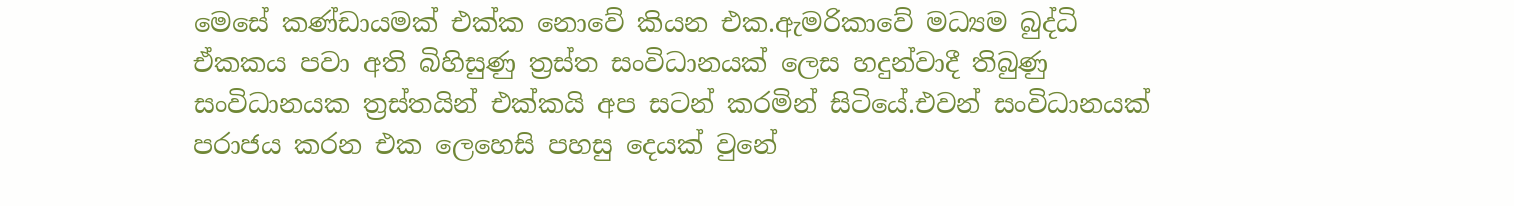මෙසේ කණ්ඩායමක් එක්ක නොවේ කියන එක.ඇමරිකාවේ මධ්‍යම බුද්ධි ඒකකය පවා අති බිහිසුණු ත්‍රස්ත සංවිධානයක් ලෙස හදුන්වාදී තිබුණු සංවිධානයක ත්‍රස්තයින් එක්කයි අප සටන් කරමින් සිටියේ.එවන් සංවිධානයක් පරාජය කරන එක ලෙහෙසි පහසු දෙයක් වුනේ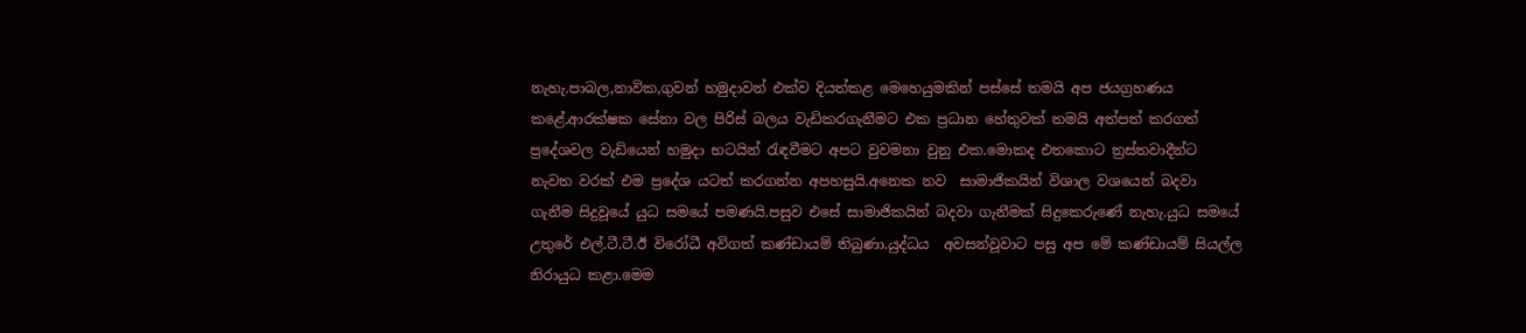නැහැ.පාබල,නාවික,ගුවන් හමුදාවන් එක්ව දියත්කළ මෙහෙයුමකින් පස්සේ තමයි අප ජයග්‍රහණය කළේ.ආරක්ෂක සේනා වල පිරිස් බලය වැඩිකරගැනීමට එක ප්‍රධාන හේතුවක් තමයි අත්පත් කරගත් ප්‍රදේශවල වැඩියෙන් හමුදා භටයින් රැඳවීමට අපට වුවමනා වුනු එක.මොකද එතකොට ත්‍රස්තවාදීන්ට නැවත වරක් එම ප්‍රදේශ යටත් කරගන්න අපහසුයි.අනෙක නව  සාමාජිකයින් විශාල වශයෙන් බදවා ගැනීම සිදුවූයේ යුධ සමයේ පමණයි.පසුව එසේ සාමාජිකයින් බදවා ගැනීමක් සිදුකෙරුණේ නැහැ.යුධ සමයේ උතුරේ එල්.ටී.ටී.ඊ විරෝධී අවිගත් කණ්ඩායම් තිබුණා.යුද්ධය  අවසන්වූවාට පසු අප මේ කණ්ඩායම් සියල්ල නිරායුධ කළා.මෙම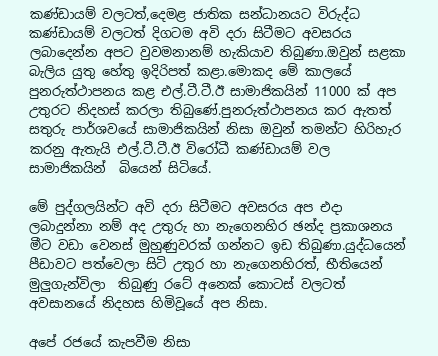කණ්ඩායම් වලටත්,දෙමළ ජාතික සන්ධානයට විරුද්ධ කණ්ඩායම් වලටත් දිගටම අවි දරා සිටීමට අවසරය ලබාදෙන්න අපට වුවමනානම් හැකියාව තිබුණා.ඔවුන් සළකා බැලිය යුතු හේතු ඉදිරිපත් කළා.මොකද මේ කාලයේ පුනරුත්ථාපනය කළ එල්.ටී.ටී.ඊ සාමාජිකයින් 11000 ක් අප උතුරට නිදහස් කරලා තිබුණේ.පුනරුත්ථාපනය කර ඇතත්  සතුරු පාර්ශවයේ සාමාජිකයින් නිසා ඔවුන් තමන්ට හිරිහැර කරනු ඇතැයි එල්.ටී.ටී.ඊ විරෝධී කණ්ඩායම් වල සාමාජිකයින්  බියෙන් සිටියේ.

මේ පුද්ගලයින්ට අවි දරා සිටීමට අවසරය අප එදා ලබාදුන්නා නම් අද උතුරු හා නැගෙනහිර ඡන්ද ප්‍රකාශනය මීට වඩා වෙනස් මුහුණුවරක් ගන්නට ඉඩ තිබුණා.යුද්ධයෙන් පීඩාවට පත්වෙලා සිටි උතුර හා නැගෙනහිරත්, භීතියෙන් මුලුගැන්විලා  තිබුණු රටේ අනෙක් කොටස් වලටත් අවසානයේ නිදහස හිමිවූයේ අප නිසා.

අපේ රජයේ කැපවීම නිසා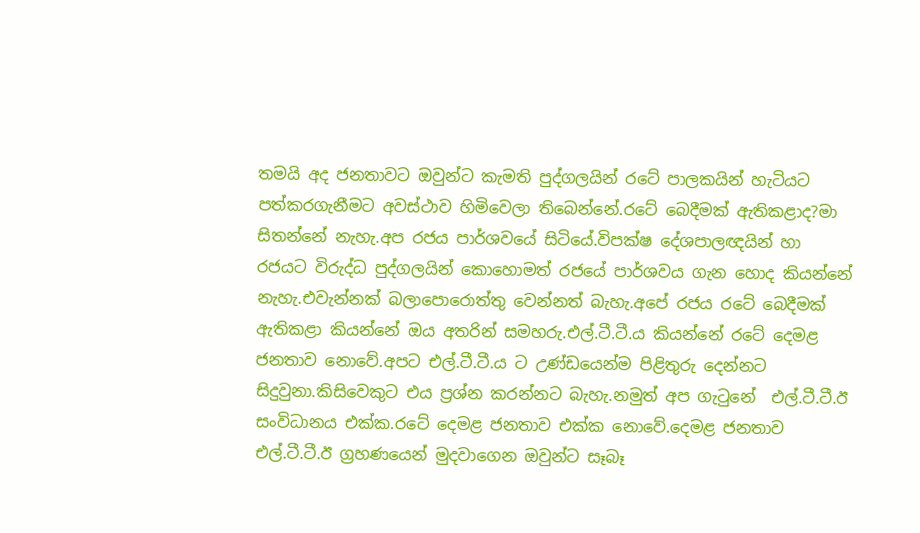තමයි අද ජනතාවට ඔවුන්ට කැමති පුද්ගලයින් රටේ පාලකයින් හැටියට පත්කරගැනීමට අවස්ථාව හිමිවෙලා තිබෙන්නේ.රටේ බෙදීමක් ඇතිකළාද?මා සිතන්නේ නැහැ.අප රජය පාර්ශවයේ සිටියේ.විපක්ෂ දේශපාලඥයින් හා රජයට විරුද්ධ පුද්ගලයින් කොහොමත් රජයේ පාර්ශවය ගැන හොද කියන්නේ නැහැ.එවැන්නක් බලාපොරොත්තු වෙන්නත් බැහැ.අපේ රජය රටේ බෙදීමක් ඇතිකළා කියන්නේ ඔය අතරින් සමහරු.එල්.ටී.ටී.ය කියන්නේ රටේ දෙමළ ජනතාව නොවේ.අපට එල්.ටී.ටී.ය ට උණ්ඩයෙන්ම පිළිතුරු දෙන්නට සිදුවුනා.කිසිවෙකුට එය ප්‍රශ්න කරන්නට බැහැ.නමුත් අප ගැටුනේ  එල්.ටී.ටී.ඊ සංවිධානය එක්ක.රටේ දෙමළ ජනතාව එක්ක නොවේ.දෙමළ ජනතාව එල්.ටී.ටී.ඊ ග්‍රහණයෙන් මුදවාගෙන ඔවුන්ට සෑබෑ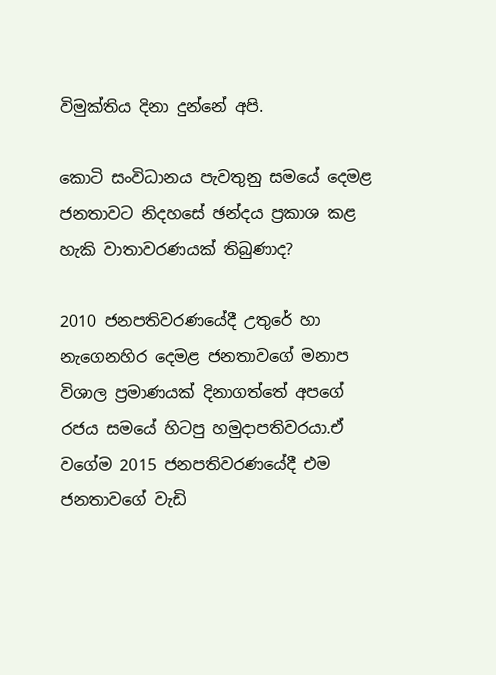විමුක්තිය දිනා දුන්නේ අපි.

කොටි සංවිධානය පැවතුනු සමයේ දෙමළ ජනතාවට නිදහසේ ඡන්දය ප්‍රකාශ කළ හැකි වාතාවරණයක් තිබුණාද?

2010 ජනපතිවරණයේදී උතුරේ හා නැගෙනහිර දෙමළ ජනතාවගේ මනාප විශාල ප්‍රමාණයක් දිනාගත්තේ අපගේ රජය සමයේ හිටපු හමුදාපතිවරයා.ඒ වගේම 2015 ජනපතිවරණයේදී එම ජනතාවගේ වැඩි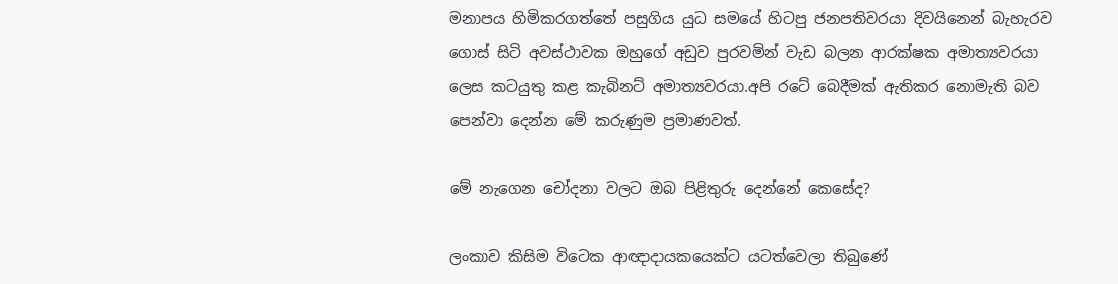මනාපය හිමිකරගත්තේ පසුගිය යුධ සමයේ හිටපු ජනපතිවරයා දිවයිනෙන් බැහැරව ගොස් සිටි අවස්ථාවක ඔහුගේ අඩුව පුරවමින් වැඩ බලන ආරක්ෂක අමාත්‍යවරයා ලෙස කටයුතු කළ කැබිනට් අමාත්‍යවරයා.අපි රටේ බෙදීමක් ඇතිකර නොමැති බව පෙන්වා දෙන්න මේ කරුණුම ප්‍රමාණවත්.

මේ නැගෙන චෝදනා වලට ඔබ පිළිතුරු දෙන්නේ කෙසේද?

ලංකාව කිසිම විටෙක ආඥාදායකයෙක්ට යටත්වෙලා තිබුණේ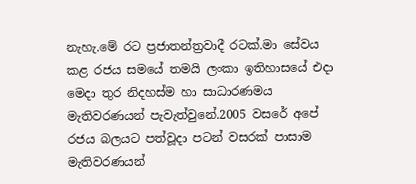නැහැ.මේ රට ප්‍රජාතන්ත්‍රවාදී රටක්.මා සේවය කළ රජය සමයේ තමයි ලංකා ඉතිහාසයේ එදා මෙදා තුර නිදහස්ම හා සාධාරණමය මැතිවරණයන් පැවැත්වුනේ.2005 වසරේ අපේ රජය බලයට පත්වූදා පටන් වසරක් පාසාම මැතිවරණයන්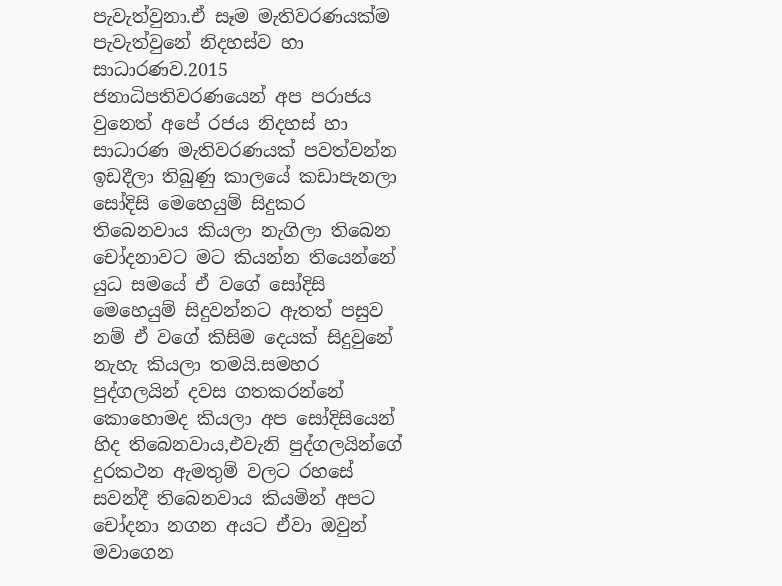පැවැත්වුනා.ඒ සෑම මැතිවරණයක්ම පැවැත්වුනේ නිදහස්ව හා සාධාරණව.2015 ජනාධිපතිවරණයෙන් අප පරාජය වුනෙත් අපේ රජය නිදහස් හා සාධාරණ මැතිවරණයක් පවත්වන්න ඉඩදීලා තිබුණු කාලයේ කඩාපැනලා සෝදිසි මෙහෙයුම් සිදුකර තිබෙනවාය කියලා නැගිලා තිබෙන චෝදනාවට මට කියන්න තියෙන්නේ යුධ සමයේ ඒ වගේ සෝදිසි මෙහෙයුම් සිදුවන්නට ඇතත් පසුව නම් ඒ වගේ කිසිම දෙයක් සිදුවුනේ නැහැ කියලා තමයි.සමහර පුද්ගලයින් දවස ගතකරන්නේ කොහොමද කියලා අප සෝදිසියෙන් හිද තිබෙනවාය,එවැනි පුද්ගලයින්ගේ දුරකථන ඇමතුම් වලට රහසේ සවන්දී තිබෙනවාය කියමින් අපට චෝදනා නගන අයට ඒවා ඔවුන් මවාගෙන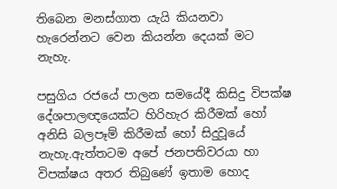තිබෙන මනස්ගාත යැයි කියනවා හැරෙන්නට වෙන කියන්න දෙයක් මට නැහැ.

පසුගිය රජයේ පාලන සමයේදී කිසිදු විපක්ෂ දේශපාලඥයෙක්ට හිරිහැර කිරීමක් හෝ අනිසි බලපෑම් කිරීමක් හෝ සිදුවූයේ නැහැ.ඇත්තටම අපේ ජනපතිවරයා හා විපක්ෂය අතර තිබුණේ ඉතාම හොද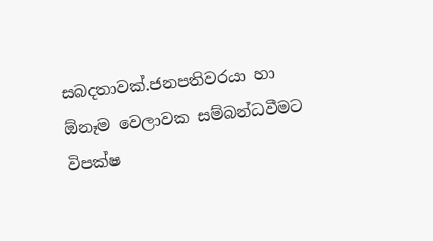සබදතාවක්.ජනපතිවරයා හා  ඕනෑම වෙලාවක සම්බන්ධවීමට විපක්ෂ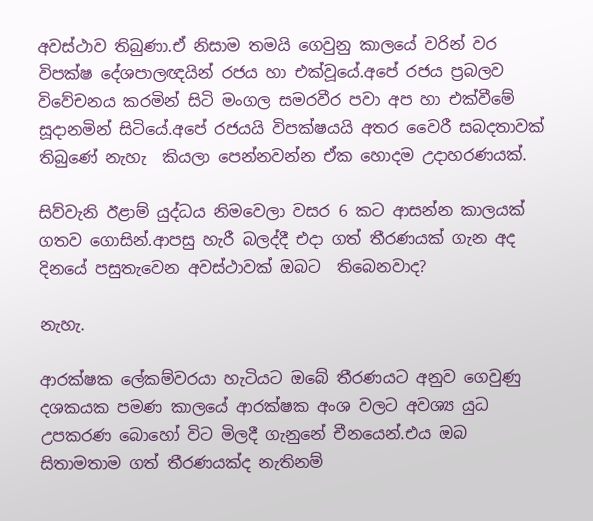අවස්ථාව තිබුණා.ඒ නිසාම තමයි ගෙවුනු කාලයේ වරින් වර විපක්ෂ දේශපාලඥයින් රජය හා එක්වූයේ.අපේ රජය ප්‍රබලව විවේචනය කරමින් සිටි මංගල සමරවීර පවා අප හා එක්වීමේ සූදානමින් සිටියේ.අපේ රජයයි විපක්ෂයයි අතර වෛරී සබදතාවක් තිබුණේ නැහැ  කියලා පෙන්නවන්න ඒක හොදම උදාහරණයක්.

සිව්වැනි ඊළාම් යුද්ධය නිමවෙලා වසර 6 කට ආසන්න කාලයක් ගතව ගොසින්.ආපසු හැරී බලද්දී එදා ගත් තීරණයක් ගැන අද දිනයේ පසුතැවෙන අවස්ථාවක් ඔබට  තිබෙනවාද?

නැහැ.

ආරක්ෂක ලේකම්වරයා හැටියට ඔබේ තීරණයට අනුව ගෙවුණු දශකයක පමණ කාලයේ ආරක්ෂක අංශ වලට අවශ්‍ය යුධ උපකරණ බොහෝ විට මිලදී ගැනුනේ චීනයෙන්.එය ඔබ සිතාමතාම ගත් තීරණයක්ද නැතිනම්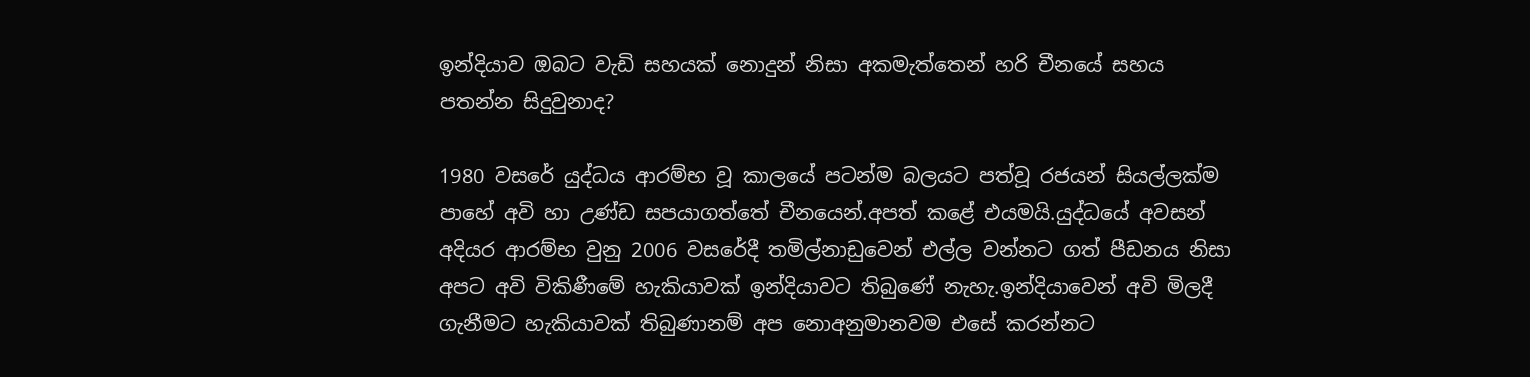ඉන්දියාව ඔබට වැඩි සහයක් නොදුන් නිසා අකමැත්තෙන් හරි චීනයේ සහය පතන්න සිදුවුනාද?

1980 වසරේ යුද්ධය ආරම්භ වූ කාලයේ පටන්ම බලයට පත්වූ රජයන් සියල්ලක්ම පාහේ අවි හා උණ්ඩ සපයාගත්තේ චීනයෙන්.අපත් කළේ එයමයි.යුද්ධයේ අවසන් අදියර ආරම්භ වුනු 2006 වසරේදී තමිල්නාඩුවෙන් එල්ල වන්නට ගත් පීඩනය නිසා අපට අවි විකිණීමේ හැකියාවක් ඉන්දියාවට තිබුණේ නැහැ.ඉන්දියාවෙන් අවි මිලදී ගැනීමට හැකියාවක් තිබුණානම් අප නොඅනුමානවම එසේ කරන්නට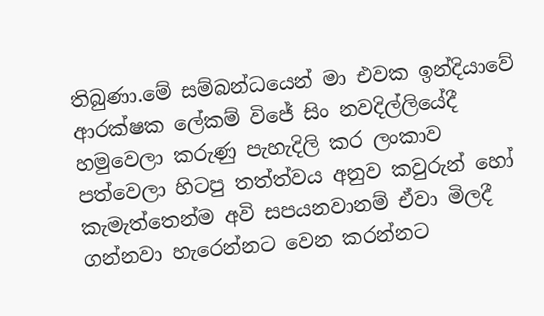තිබුණා.මේ සම්බන්ධයෙන් මා එවක ඉන්දියාවේ ආරක්ෂක ලේකම් විජේ සිං නවදිල්ලියේදී හමුවෙලා කරුණු පැහැදිලි කර ලංකාව පත්වෙලා හිටපු තත්ත්වය අනුව කවුරුන් හෝ කැමැත්තෙන්ම අවි සපයනවානම් ඒවා මිලදී ගන්නවා හැරෙන්නට වෙන කරන්නට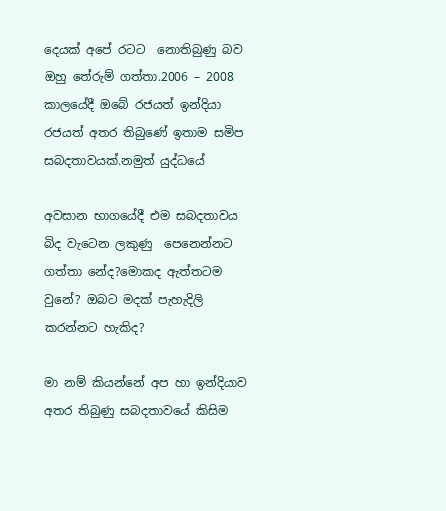දෙයක් අපේ රටට  නොතිබුණු බව ඔහු තේරුම් ගත්තා.2006 – 2008 කාලයේදී ඔබේ රජයත් ඉන්දියා රජයත් අතර තිබුණේ ඉතාම සමිප සබදතාවයක්.නමුත් යුද්ධයේ

අවසාන භාගයේදී එම සබදතාවය බිද වැටෙන ලකුණු  පෙනෙන්නට ගත්තා නේද?මොකද ඇත්තටම වුනේ? ඔබට මදක් පැහැදිලි කරන්නට හැකිද?

මා නම් කියන්නේ අප හා ඉන්දියාව අතර තිබුණු සබදතාවයේ කිසිම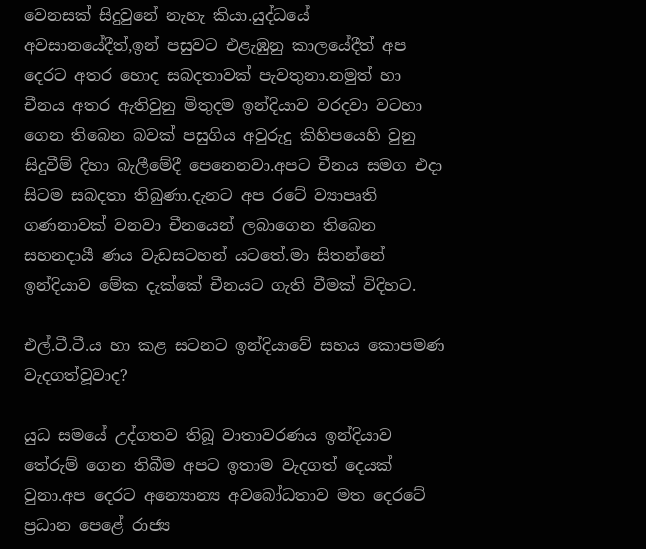වෙනසක් සිදුවුනේ නැහැ කියා.යුද්ධයේ අවසානයේදීත්,ඉන් පසුවට එළැඹුනු කාලයේදීත් අප දෙරට අතර හොද සබදතාවක් පැවතුනා.නමුත් හා චීනය අතර ඇතිවුනු මිතුදම ඉන්දියාව වරදවා වටහා ගෙන තිබෙන බවක් පසුගිය අවුරුදු කිහිපයෙහි වුනු සිදුවීම් දිහා බැලීමේදී පෙනෙනවා.අපට චීනය සමග එදා සිටම සබදතා තිබුණා.දැනට අප රටේ ව්‍යාපෘති ගණනාවක් වනවා චීනයෙන් ලබාගෙන තිබෙන සහනදායී ණය වැඩසටහන් යටතේ.මා සිතන්නේ ඉන්දියාව මේක දැක්කේ චීනයට ගැති වීමක් විදිහට.

එල්.ටී.ටී.ය හා කළ සටනට ඉන්දියාවේ සහය කොපමණ වැදගත්වූවාද?

යුධ සමයේ උද්ගතව තිබූ වාතාවරණය ඉන්දියාව තේරුම් ගෙන තිබීම අපට ඉතාම වැදගත් දෙයක් වුනා.අප දෙරට අ‍න්‍යොන්‍ය අවබෝධතාව මත දෙරටේ ප්‍රධාන පෙළේ රාජ්‍ය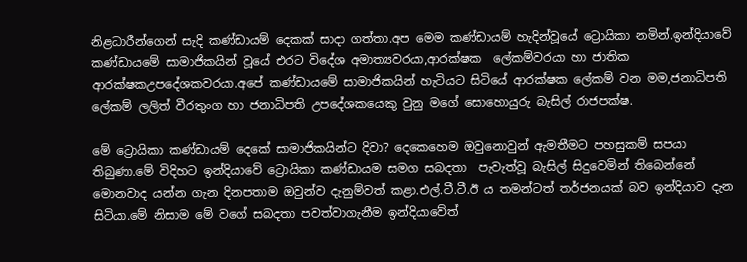නිළධාරීන්ගෙන් සැදි කණ්ඩායම් දෙකක් සාදා ගත්තා.අප මෙම කණ්ඩායම් හැදින්වූයේ ට්‍රොයිකා නමින්.ඉන්දියාවේ කණ්ඩායමේ සාමාජිකයින් වූයේ එරට විදේශ අමාත්‍යවරයා,ආරක්ෂක  ලේකම්වරයා හා ජාතික ආරක්ෂකඋපදේශකවරයා.අපේ කණ්ඩායමේ සාමාජිකයින් හැටියට සිටියේ ආරක්ෂක ලේකම් වන මම,ජනාධිපති ලේකම් ලලිත් වීරතුංග හා ජනාධිපති උපදේශකයෙකු වුනු මගේ සොහොයුරු බැසිල් රාජපක්ෂ.

මේ ට්‍රොයිකා කණ්ඩායම් දෙකේ සාමාජිකයින්ට දිවා? දෙකෙහෙම ඔවුනොවුන් ඇමතීමට පහසුකම් සපයා තිබුණා.මේ විදිහට ඉන්දියාවේ ට්‍රොයිකා කණ්ඩායම සමග සබදතා  පැවැත්වූ බැසිල් සිදුවෙමින් තිබෙන්නේ මොනවාද යන්න ගැන දිනපතාම ඔවුන්ව දැනුම්වත් කළා.එල්.ටී.ටී.ඊ ය තමන්ටත් තර්ජනයක් බව ඉන්දියාව දැන සිටියා.මේ නිසාම මේ වගේ සබදතා පවත්වාගැනීම ඉන්දියාවේත්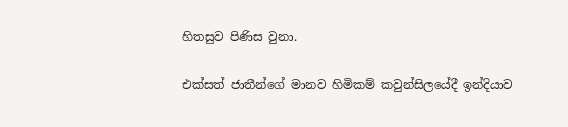හිතසුව පිණිස වුනා.

එක්සත් ජාතීන්ගේ මානව හිමිකම් කවුන්සිලයේදී ඉන්දියාව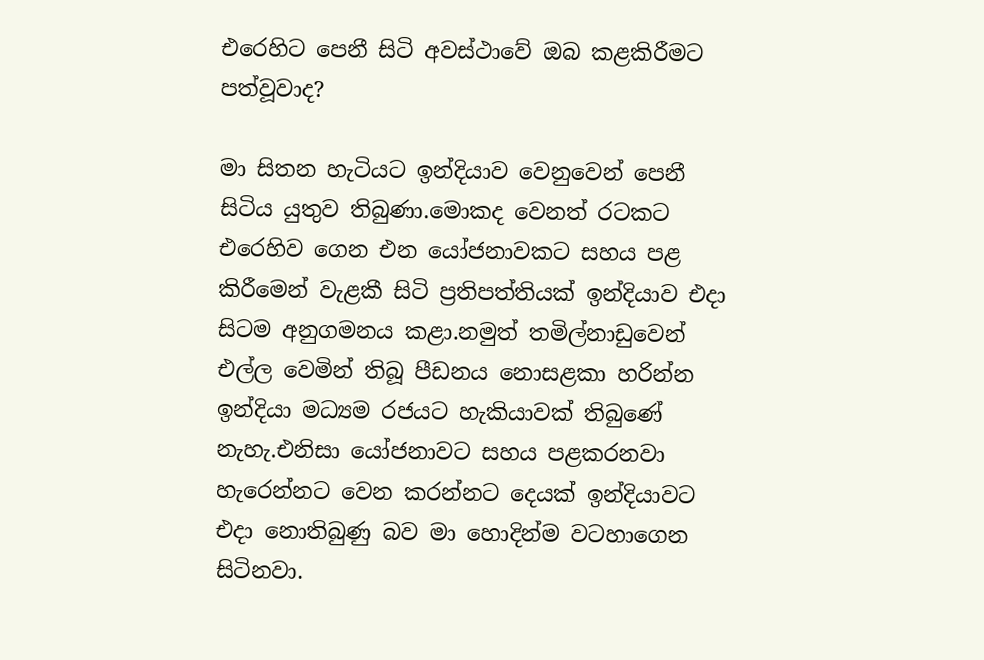එරෙහිට පෙනී සිටි අවස්ථාවේ ඔබ කළකිරීමට පත්වූවාද?

මා සිතන හැටියට ඉන්දියාව වෙනුවෙන් පෙනී සිටිය යුතුව තිබුණා.මොකද වෙනත් රටකට එරෙහිව ගෙන එන යෝජනාවකට සහය පළ කිරීමෙන් වැළකී සිටි ප්‍රතිපත්තියක් ඉන්දියාව එදා සිටම අනුගමනය කළා.නමුත් තමිල්නාඩුවෙන් එල්ල වෙමින් තිබූ පීඩනය නොසළකා හරින්න ඉන්දියා මධ්‍යම රජයට හැකියාවක් තිබුණේ නැහැ.එනිසා යෝජනාවට සහය පළකරනවා හැරෙන්නට වෙන කරන්නට දෙයක් ඉන්දියාවට එදා නොතිබුණු බව මා හොදින්ම වටහාගෙන සිටිනවා.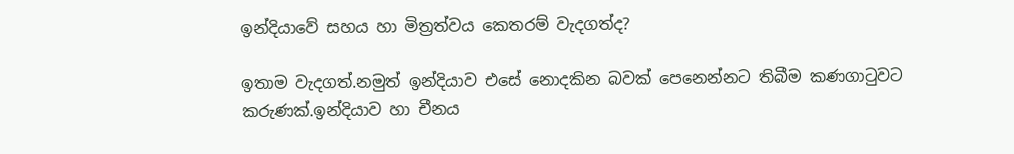ඉන්දියාවේ සහය හා මිත්‍රත්වය කෙතරම් වැදගත්ද?

ඉතාම වැදගත්.නමුත් ඉන්දියාව එසේ නොදකින බවක් පෙනෙන්නට තිබීම කණගාටුවට කරුණක්.ඉන්දියාව හා චීනය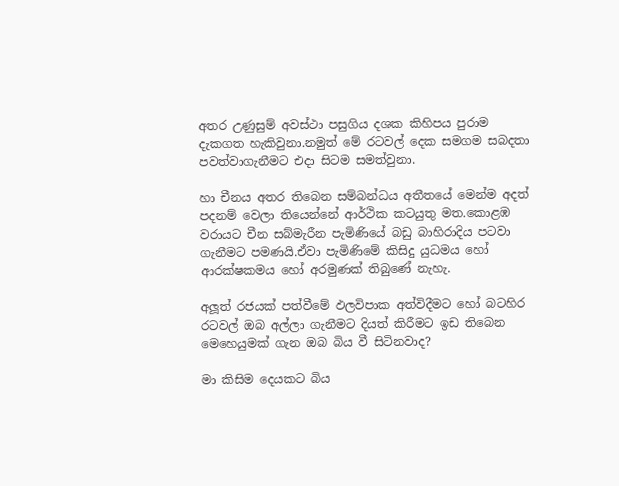අතර උණුසුම් අවස්ථා පසුගිය දශක කිහිපය පුරාම දැකගත හැකිවුනා.නමුත් මේ රටවල් දෙක සමගම සබදතා පවත්වාගැනීමට එදා සිටම සමත්වුනා.

හා චීනය අතර තිබෙන සම්බන්ධය අතීතයේ මෙන්ම අදත් පදනම් වෙලා තියෙන්නේ ආර්ථික කටයුතු මත.කොළඹ වරායට චීන සබ්මැරීන පැමිණියේ බඩු බාහිරාදිය පටවා ගැනීමට පමණයි.ඒවා පැමිණිමේ කිසිදු යුධමය හෝ ආරක්ෂකමය හෝ අරමුණක් තිබුණේ නැහැ.

අලූත් රජයක් පත්වීමේ ඵලවිපාක අත්විදීමට හෝ බටහිර රටවල් ඔබ අල්ලා ගැනීමට දියත් කිරීමට ඉඩ තිබෙන මෙහෙයුමක් ගැන ඔබ බිය වී සිටිනවාද?

මා කිසිම දෙයකට බිය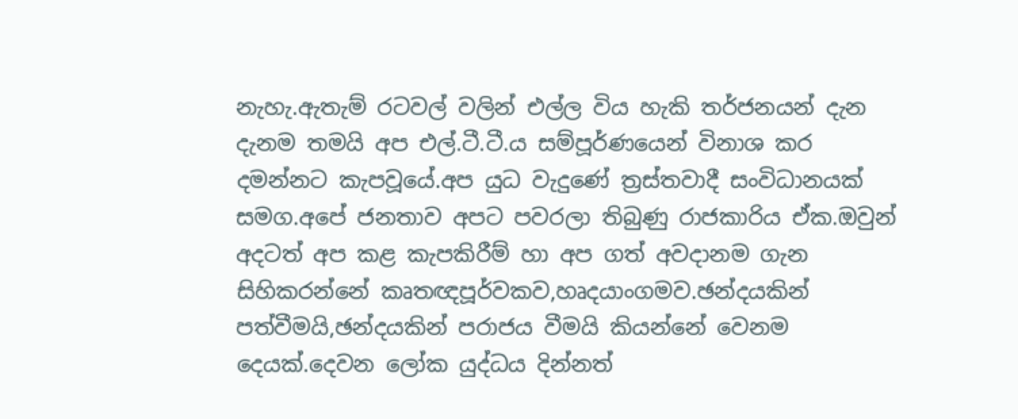නැහැ.ඇතැම් රටවල් වලින් එල්ල විය හැකි තර්ජනයන් දැන දැනම තමයි අප එල්.ටී.ටී.ය සම්පූර්ණයෙන් විනාශ කර දමන්නට කැපවූයේ.අප යුධ වැදුණේ ත්‍රස්තවාදී සංවිධානයක් සමග.අපේ ජනතාව අපට පවරලා තිබුණු රාජකාරිය ඒක.ඔවුන් අදටත් අප කළ කැපකිරීම් හා අප ගත් අවදානම ගැන සිහිකරන්නේ කෘතඥපූර්වකව,හෘදයාංගමව.ඡන්දයකින් පත්වීමයි,ඡන්දයකින් පරාජය වීමයි කියන්නේ වෙනම දෙයක්.දෙවන ලෝක යුද්ධය දින්නත්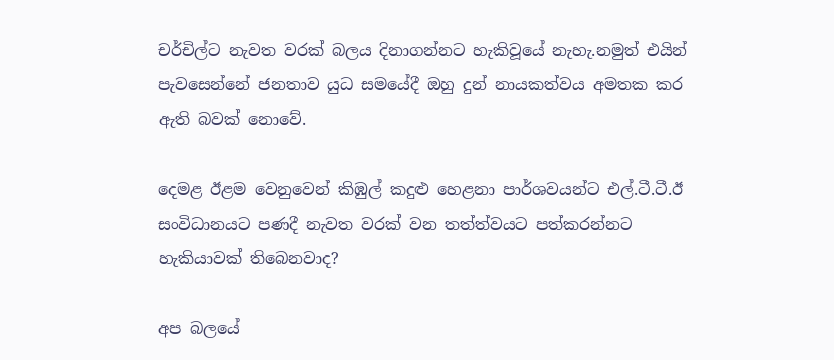චර්චිල්ට නැවත වරක් බලය දිනාගන්නට හැකිවූයේ නැහැ.නමුත් එයින් පැවසෙන්නේ ජනතාව යුධ සමයේදී ඔහු දුන් නායකත්වය අමතක කර ඇති බවක් නොවේ.

දෙමළ ඊළම වෙනුවෙන් කිඹුල් කදුළු හෙළනා පාර්ශවයන්ට එල්.ටී.ටී.ඊ සංවිධානයට පණදී නැවත වරක් වන තත්ත්වයට පත්කරන්නට හැකියාවක් තිබෙනවාද?

අප බලයේ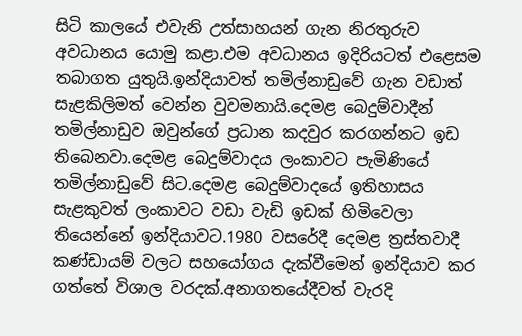සිටි කාලයේ එවැනි උත්සාහයන් ගැන නිරතුරුව අවධානය යොමු කළා.එම අවධානය ඉදිරියටත් එළෙසම තබාගත යුතුයි.ඉන්දියාවත් තමිල්නාඩුවේ ගැන වඩාත් සැළකිලිමත් වෙන්න වුවමනායි.දෙමළ බෙදුම්වාදීන් තමිල්නාඩුව ඔවුන්ගේ ප්‍රධාන කදවුර කරගන්නට ඉඩ තිබෙනවා.දෙමළ බෙදුම්වාදය ලංකාවට පැමිණියේ තමිල්නාඩුවේ සිට.දෙමළ බෙදුම්වාදයේ ඉතිහාසය සැළකුවත් ලංකාවට වඩා වැඩි ඉඩක් හිමිවෙලා තියෙන්නේ ඉන්දියාවට.1980 වසරේදී දෙමළ ත්‍රස්තවාදී කණ්ඩායම් වලට සහයෝගය දැක්වීමෙන් ඉන්දියාව කර ගත්තේ විශාල වරදක්.අනාගතයේදීවත් වැරදි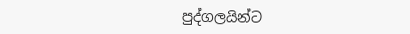පුද්ගලයින්ට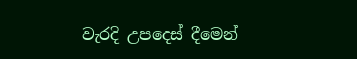වැරදි උපදෙස් දීමෙන්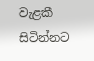වැළකී සිටින්නට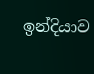ඉන්දියාව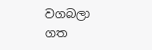වගබලා ගත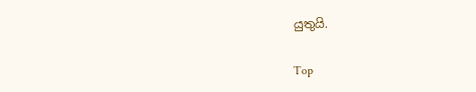යුතුයි.

Top